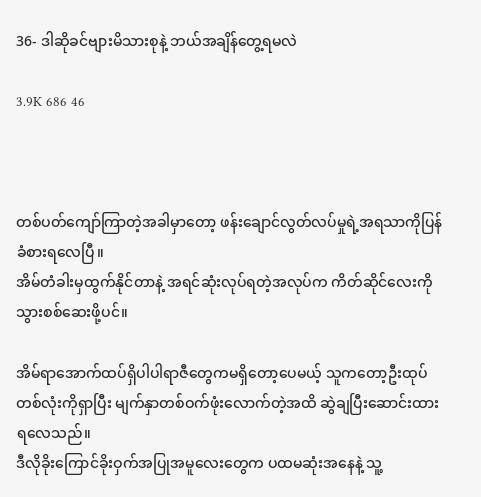36- ဒါဆိုခင်ဗျားမိသားစုနဲ့ ဘယ်အချိန်တွေ့ရမလဲ

3.9K 686 46



တစ်ပတ်ကျော်ကြာတဲ့အခါမှာတော့ ဖန်းချောင်လွတ်လပ်မှုရဲ့အရသာကိုပြန်ခံစားရလေပြီ။
အိမ်တံခါးမှထွက်နိုင်တာနဲ့ အရင်ဆုံးလုပ်ရတဲ့အလုပ်က ကိတ်ဆိုင်လေးကို သွားစစ်ဆေးဖို့ပင်။

အိမ်ရာအောက်ထပ်ရှိပါပါရာဇီတွေကမရှိတော့ပေမယ့် သူကတော့ဦးထုပ်တစ်လုံးကိုရှာပြီး မျက်နှာတစ်ဝက်ဖုံးလောက်တဲ့အထိ ဆွဲချပြီးဆောင်းထားရလေသည်။
ဒီလိုခိုးကြောင်ခိုးဝှက်အပြုအမူလေးတွေက ပထမဆုံးအနေနဲ့ သူ့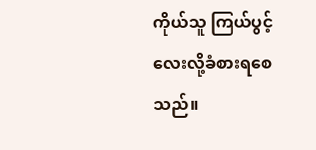ကိုယ်သူ ကြယ်ပွင့်လေးလို့ခံစားရစေသည်။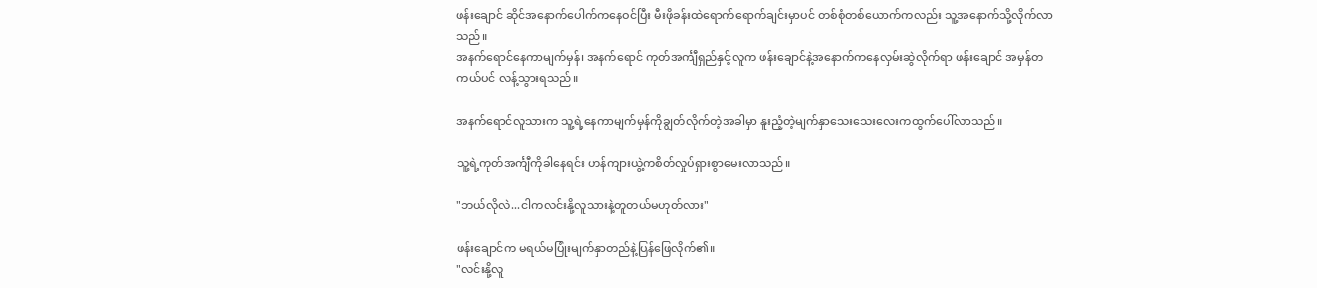ဖန်းချောင် ဆိုင်အနောက်ပေါက်ကနေဝင်ပြီး မီးဖိုခန်းထဲရောက်ရောက်ချင်းမှာပင် တစ်စုံတစ်ယောက်ကလည်း သူ့အနောက်သို့လိုက်လာသည်။
အနက်ရောင်နေကာမျက်မှန်၊ အနက်ရောင် ကုတ်အင်္ကျီရှည်နှင့်လူက ဖန်းချောင်နဲ့အနောက်ကနေလှမ်းဆွဲလိုက်ရာ ဖန်းချောင် အမှန်တကယ်ပင် လန့်သွားရသည်။

အနက်ရောင်လူသားက သူ့ရဲ့နေကာမျက်မှန်ကိုချွတ်လိုက်တဲ့အခါမှာ နူးညံ့တဲ့မျက်နှာသေးသေးလေးကထွက်ပေါ်လာသည်။

သူ့ရဲ့ကုတ်အင်္ကျီကိုခါနေရင်း ဟန်ကျားယွဲ့ကစိတ်လှုပ်ရှားစွာမေးလာသည်။

"ဘယ်လိုလဲ...ငါကလင်းနို့လူသားနဲ့တူတယ်မဟုတ်လား"

ဖန်းချောင်က မရယ်မပြုံးမျက်နှာတည်နဲ့ပြန်ဖြေလိုက်၏။
"လင်းနို့လူ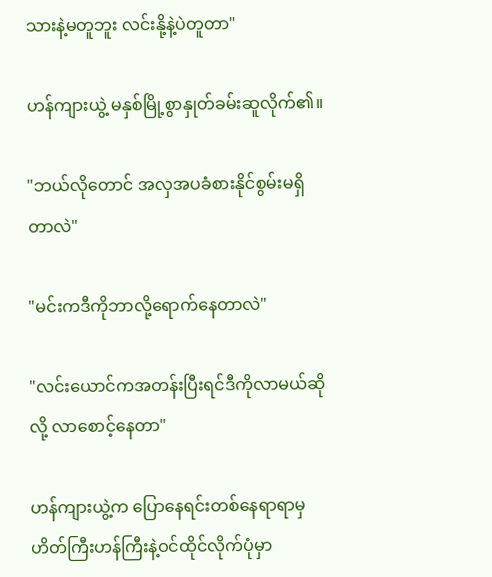သားနဲ့မတူဘူး လင်းနို့နဲ့ပဲတူတာ"

ဟန်ကျားယွဲ့ မနှစ်မြို့စွာနှုတ်ခမ်းဆူလိုက်၏။

"ဘယ်လိုတောင် အလှအပခံစားနိုင်စွမ်းမရှိတာလဲ"

"မင်းကဒီကိုဘာလို့ရောက်နေတာလဲ"

"လင်းယောင်ကအတန်းပြီးရင်ဒီကိုလာမယ်ဆိုလို့ လာစောင့်နေတာ"

ဟန်ကျားယွဲ့က ပြောနေရင်းတစ်နေရာရာမှဟိတ်ကြီးဟန်ကြီးနဲ့ဝင်ထိုင်လိုက်ပုံမှာ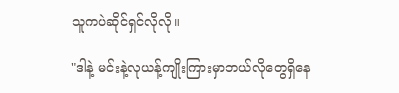သူကပဲဆိုင်ရှင်လိုလို။

"ဒါနဲ့ မင်းနဲ့လုယန့်ကျိုးကြားမှာဘယ်လိုတွေရှိနေ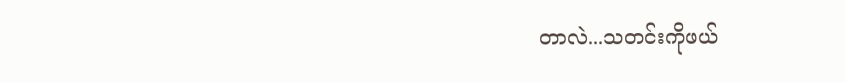တာလဲ...သတင်းကိုဖယ်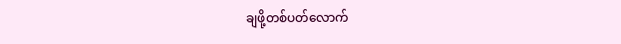ချဖို့တစ်ပတ်လောက်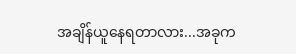အချိန်ယူနေရတာလား...အခုက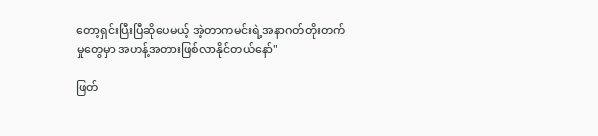တော့ရှင်းပြီးပြီဆိုပေမယ့် အဲ့တာကမင်းရဲ့အနာဂတ်တိုးတက်မှုတွေမှာ အဟန့်အတားဖြစ်လာနိုင်တယ်နော်"

ဖြတ်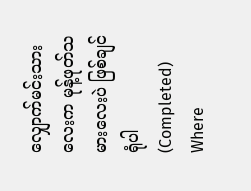လျှောက်မင်းသားလေးက မုန့်ဖုတ်သမားလေးပဲ ဖြစ်ချင်ရုံပါ (Completed) Where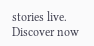stories live. Discover now